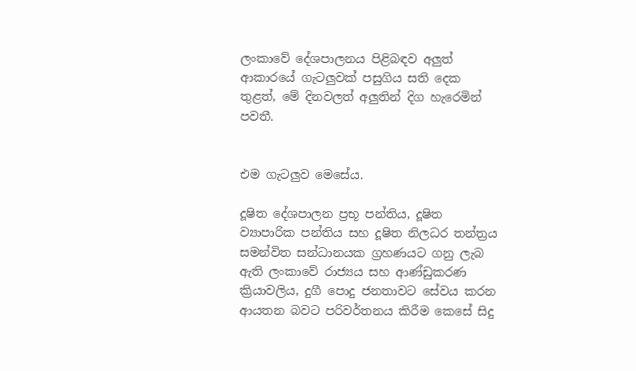ලංකාවේ දේශපාලනය පිළිබඳව අලුත් ආකාරයේ ගැටලුවක් පසුගිය සති දෙක තුළත්, මේ දිනවලත් අලුතින් දිග හැරෙමින් පවතී.


එම ගැටලුව මෙසේය.

දූෂිත දේශපාලන ප්‍රභූ පන්තිය, දූෂිත ව්‍යාපාරික පන්තිය සහ දූෂිත නිලධර තන්ත්‍රය සමන්විත සන්ධානයක ග්‍රහණයට ගනු ලැබ ඇති ලංකාවේ රාජ්‍යය සහ ආණ්ඩුකරණ ක්‍රියාවලිය, දුගී පොදු ජනතාවට සේවය කරන ආයතන බවට පරිවර්තනය කිරීම කෙසේ සිදු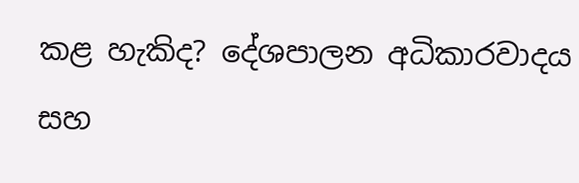කළ හැකිද? දේශපාලන අධිකාරවාදය සහ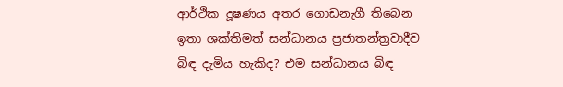ආර්ථික දූෂණය අතර ගොඩනැගී තිබෙන ඉතා ශක්තිමත් සන්ධානය ප්‍රජාතන්ත්‍රවාදීව බිඳ දැමිය හැකිද? එම සන්ධානය බිඳ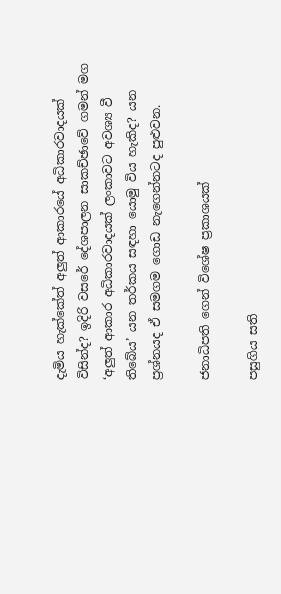දැමිය හැක්කේත් අලුත් ආකාරයේ අධිකාරවාදයක් විසින්ද? ඉදිරි වසරේ දේශපාලන සාකච්ඡාවේ ගමන් මග ‘අලුත් ආකාර අධිකාරවාදයක් ලංකාවට අවශ්‍ය වී තිබේය’ යන තර්කය සඳහා යොමු විය හැකිද? යන ප්‍රශ්නයද ඒ සමගම ගොඩ නැගෙන්නටද පුළුවන.

ජනාධිපති ගෙන් විශේෂ ප්‍රකාශයක්

පසුගිය සති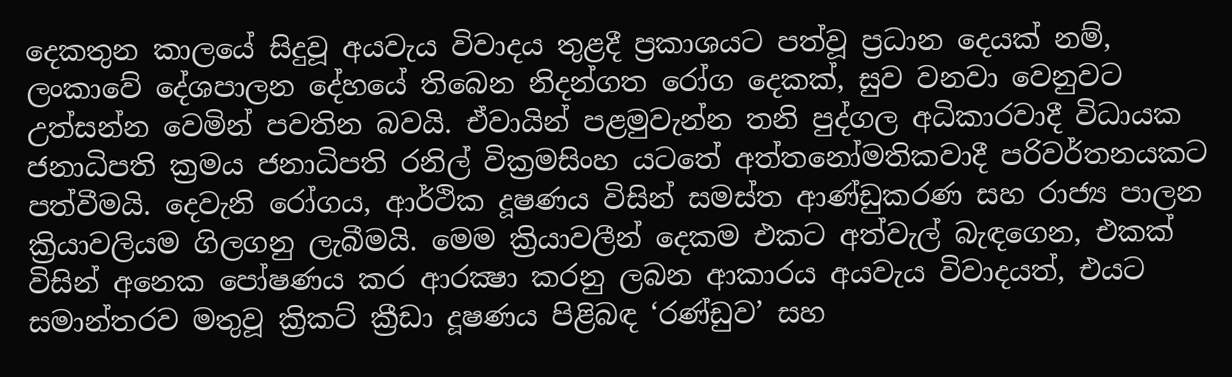දෙකතුන කාලයේ සිදුවූ අයවැය විවාදය තුළදී ප්‍රකාශයට පත්වූ ප්‍රධාන දෙයක් නම්, ලංකාවේ දේශපාලන දේහයේ තිබෙන නිදන්ගත රෝග දෙකක්, සුව වනවා වෙනුවට උත්සන්න වෙමින් පවතින බවයි. ඒවායින් පළමුවැන්න තනි පුද්ගල අධිකාරවාදී විධායක ජනාධිපති ක්‍රමය ජනාධිපති රනිල් වික්‍රමසිංහ යටතේ අත්තනෝමතිකවාදී පරිවර්තනයකට පත්වීමයි. දෙවැනි රෝගය, ආර්ථික දූෂණය විසින් සමස්ත ආණ්ඩුකරණ සහ රාජ්‍ය පාලන ක්‍රියාවලියම ගිලගනු ලැබීමයි. මෙම ක්‍රියාවලීන් දෙකම එකට අත්වැල් බැඳගෙන, එකක් විසින් අනෙක පෝෂණය කර ආරක්‍ෂා කරනු ලබන ආකාරය අයවැය විවාදයත්, එයට සමාන්තරව මතුවූ ක්‍රිකට් ක්‍රීඩා දූෂණය පිළිබඳ ‘රණ්ඩුව’ සහ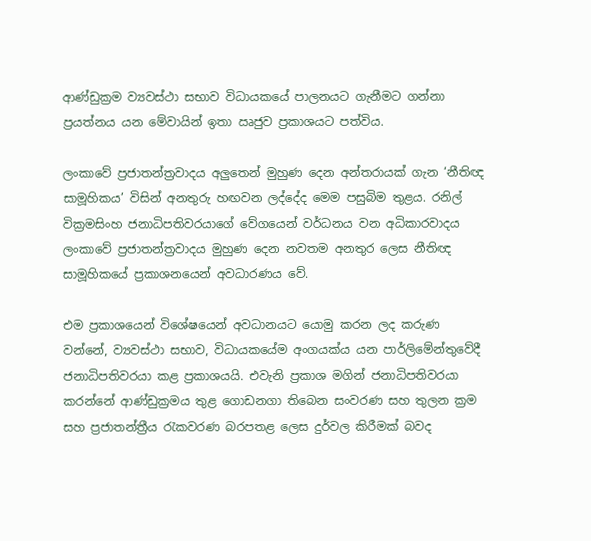ආණ්ඩුක්‍රම ව්‍යවස්ථා සභාව විධායකයේ පාලනයට ගැනීමට ගන්නා ප්‍රයත්නය යන මේවායින් ඉතා ඍජුව ප්‍රකාශයට පත්විය.

ලංකාවේ ප්‍රජාතන්ත්‍රවාදය අලුතෙන් මුහුණ දෙන අන්තරායක් ගැන ‘නීතිඥ සාමූහිකය’ විසින් අනතුරු හඟවන ලද්දේද මෙම පසුබිම තුළය. රනිල් වික්‍රමසිංහ ජනාධිපතිවරයාගේ වේගයෙන් වර්ධනය වන අධිකාරවාදය ලංකාවේ ප්‍රජාතන්ත්‍රවාදය මුහුණ දෙන නවතම අනතුර ලෙස නීතිඥ සාමූහිකයේ ප්‍රකාශනයෙන් අවධාරණය වේ.

එම ප්‍රකාශයෙන් විශේෂයෙන් අවධානයට යොමු කරන ලද කරුණ වන්නේ, ව්‍යවස්ථා සභාව, විධායකයේම අංගයක්ය යන පාර්ලිමේන්තුවේදී ජනාධිපතිවරයා කළ ප්‍රකාශයයි. එවැනි ප්‍රකාශ මගින් ජනාධිපතිවරයා කරන්නේ ආණ්ඩුක්‍රමය තුළ ගොඩනගා තිබෙන සංවරණ සහ තුලන ක්‍රම සහ ප්‍රජාතන්ත්‍රීය රැකවරණ බරපතළ ලෙස දුර්වල කිරීමක් බවද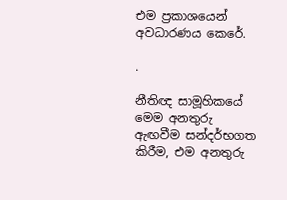එම ප්‍රකාශයෙන් අවධාරණය කෙරේ.

.

නීතිඥ සාමූහිකයේ මෙම අනතුරු ඇඟවීම සන්දර්භගත කිරීම, එම අනතුරු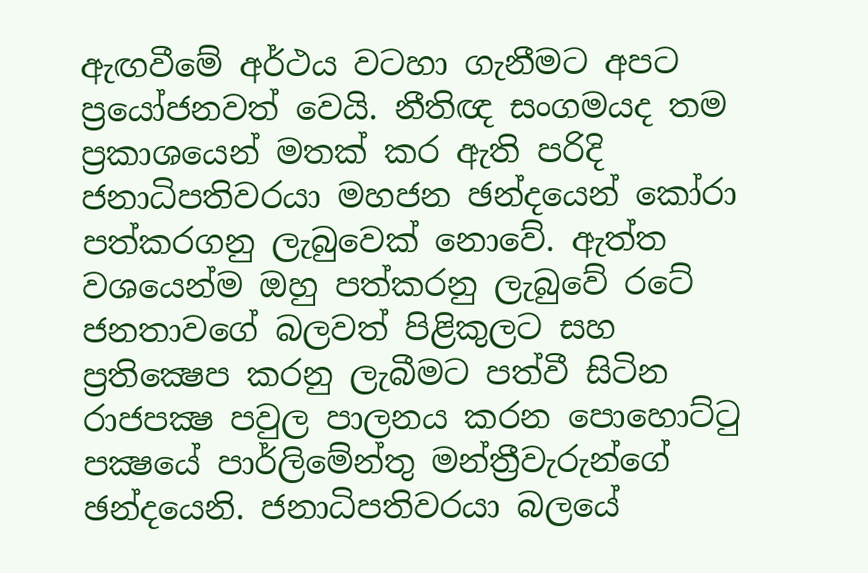ඇඟවීමේ අර්ථය වටහා ගැනීමට අපට ප්‍රයෝජනවත් වෙයි. නීතිඥ සංගමයද තම ප්‍රකාශයෙන් මතක් කර ඇති පරිදි ජනාධිපතිවරයා මහජන ඡන්දයෙන් කෝරා පත්කරගනු ලැබුවෙක් නොවේ. ඇත්ත වශයෙන්ම ඔහු පත්කරනු ලැබුවේ රටේ ජනතාවගේ බලවත් පිළිකුලට සහ ප්‍රතික්‍ෂෙප කරනු ලැබීමට පත්වී සිටින රාජපක්‍ෂ පවුල පාලනය කරන පොහොට්ටු පක්‍ෂයේ පාර්ලිමේන්තු මන්ත්‍රීවැරුන්ගේ ඡන්දයෙනි. ජනාධිපතිවරයා බලයේ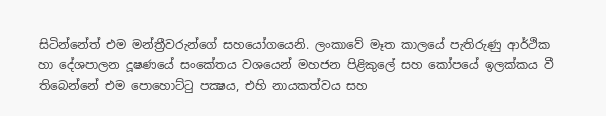සිටින්නේත් එම මන්ත්‍රීවරුන්ගේ සහයෝගයෙනි. ලංකාවේ මෑත කාලයේ පැතිරුණු ආර්ථික හා දේශපාලන දූෂණයේ සංකේතය වශයෙන් මහජන පිළිකුලේ සහ කෝපයේ ඉලක්කය වී තිබෙන්නේ එම පොහොට්ටු පක්‍ෂය, එහි නායකත්වය සහ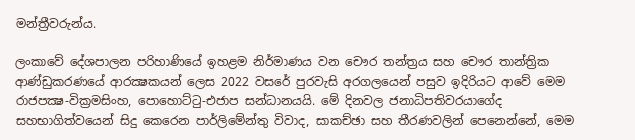මන්ත්‍රීවරුන්ය.

ලංකාවේ දේශපාලන පරිහාණියේ ඉහළම නිර්මාණය වන චෞර තන්ත්‍රය සහ චෞර තාන්ත්‍රික ආණ්ඩුකරණයේ ආරක්‍ෂකයන් ලෙස 2022 වසරේ පුරවැසි අරගලයෙන් පසුව ඉදිරියට ආවේ මෙම රාජපක්‍ෂ-වික්‍රමසිංහ, පොහොට්ටු-එජාප සන්ධානයයි. මේ දිනවල ජනාධිපතිවරයාගේද සහභාගිත්වයෙන් සිදු කෙරෙන පාර්ලිමේන්තු විවාද, සාකච්ඡා සහ තීරණවලින් පෙනෙන්නේ, මෙම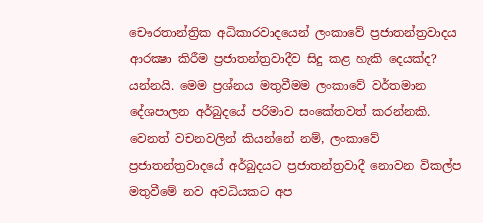චෞරතාන්ත්‍රික අධිකාරවාදයෙන් ලංකාවේ ප්‍රජාතන්ත්‍රවාදය ආරක්‍ෂා කිරීම ප්‍රජාතන්ත්‍රවාදීව සිදු කළ හැකි දෙයක්ද? යන්නයි. මෙම ප්‍රශ්නය මතුවීමම ලංකාවේ වර්තමාන දේශපාලන අර්බුදයේ පරිමාව සංකේතවත් කරන්නකි. වෙනත් වචනවලින් කියන්නේ නම්, ලංකාවේ ප්‍රජාතන්ත්‍රවාදයේ අර්බුදයට ප්‍රජාතන්ත්‍රවාදී නොවන විකල්ප මතුවීමේ නව අවධියකට අප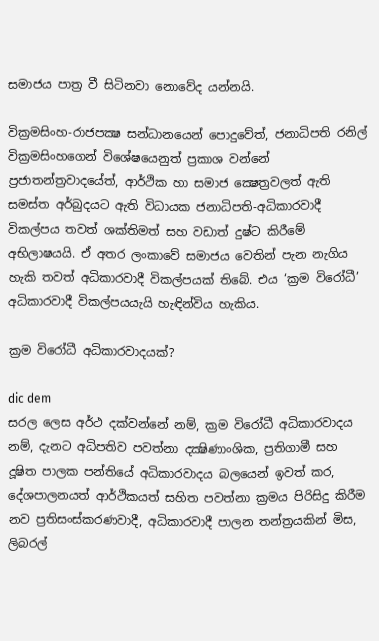සමාජය පාත්‍ර වී සිටිනවා නොවේද යන්නයි.

වික්‍රමසිංහ-රාජපක්‍ෂ සන්ධානයෙන් පොදුවේත්, ජනාධිපති රනිල් වික්‍රමසිංහගෙන් විශේෂයෙනුත් ප්‍රකාශ වන්නේ ප්‍රජාතන්ත්‍රවාදයේත්, ආර්ථික හා සමාජ ක්‍ෂෙත්‍රවලත් ඇති සමස්ත අර්බුදයට ඇති විධායක ජනාධිපති-අධිකාරවාදී විකල්පය තවත් ශක්තිමත් සහ වඩාත් දුෂ්ට කිරීමේ අභිලාෂයයි. ඒ අතර ලංකාවේ සමාජය වෙතින් පැන නැගිය හැකි තවත් අධිකාරවාදී විකල්පයක් තිබේ. එය ‘ක්‍රම විරෝධී’ අධිකාරවාදී විකල්පයයැයි හැඳින්විය හැකිය.

ක්‍රම විරෝධී අධිකාරවාදයක්?

dic dem
සරල ලෙස අර්ථ දක්වන්නේ නම්, ක්‍රම විරෝධී අධිකාරවාදය නම්, දැනට අධිපතිව පවත්නා දක්‍ෂිණාංශික, ප්‍රතිගාමී සහ දූෂිත පාලක පන්තියේ අධිකාරවාදය බලයෙන් ඉවත් කර, දේශපාලනයත් ආර්ථිකයත් සහිත පවත්නා ක්‍රමය පිරිසිදු කිරීම නව ප්‍රතිසංස්කරණවාදී, අධිකාරවාදී පාලන තන්ත්‍රයකින් මිස, ලිබරල්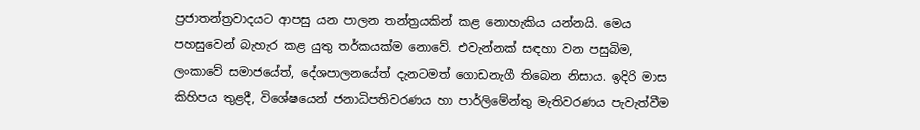ප්‍රජාතන්ත්‍රවාදයට ආපසු යන පාලන තන්ත්‍රයකින් කළ නොහැකිය යන්නයි. මෙය පහසුවෙන් බැහැර කළ යුතු තර්කයක්ම නොවේ. එවැන්නක් සඳහා වන පසුබිම, ලංකාවේ සමාජයේත්, දේශපාලනයේත් දැනටමත් ගොඩනැගී තිබෙන නිසාය. ඉදිරි මාස කිහිපය තුළදී, විශේෂයෙන් ජනාධිපතිවරණය හා පාර්ලිමේන්තු මැතිවරණය පැවැත්වීම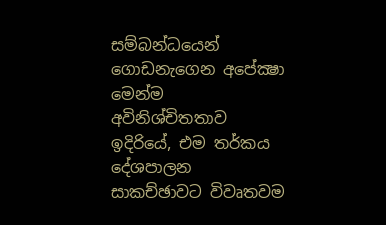සම්බන්ධයෙන් ගොඩනැගෙන අපේක්‍ෂා මෙන්ම අවිනිශ්චිතතාව ඉදිරියේ, එම තර්කය දේශපාලන සාකච්ඡාවට විවෘතවම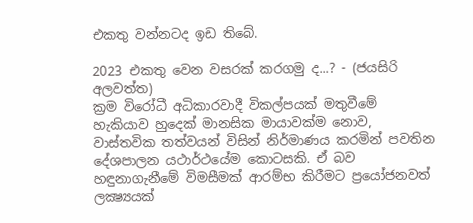එකතු වන්නටද ඉඩ තිබේ.

2023 එකතු වෙන වසරක් කරගමු ද...? - (ජයසිරි අලවත්ත)
ක්‍රම විරෝධී අධිකාරවාදී විකල්පයක් මතුවීමේ හැකියාව හුදෙක් මානසික මායාවක්ම නොව, වාස්තවික තත්වයන් විසින් නිර්මාණය කරමින් පවතින දේශපාලන යථාර්ථයේම කොටසකි. ඒ බව හඳුනාගැනීමේ විමසීමක් ආරම්භ කිරීමට ප්‍රයෝජනවත් ලක්‍ෂ්‍යයක්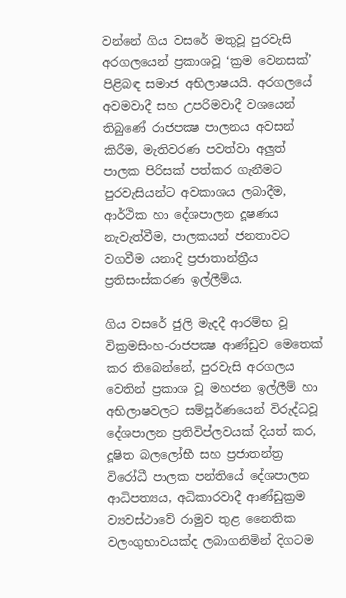වන්නේ ගිය වසරේ මතුවූ පුරවැසි අරගලයෙන් ප්‍රකාශවූ ‘ක්‍රම වෙනසක්’ පිළිබඳ සමාජ අභිලාෂයයි. අරගලයේ අවමවාදී සහ උපරිමවාදී වශයෙන් තිබුණේ රාජපක්‍ෂ පාලනය අවසන් කිරීම, මැතිවරණ පවත්වා අලුත් පාලක පිරිසක් පත්කර ගැනීමට පුරවැසියන්ට අවකාශය ලබාදීම, ආර්ථික හා දේශපාලන දූෂණය නැවැත්වීම, පාලකයන් ජනතාවට වගවීම යනාදි ප්‍රජාතාන්ත්‍රීය ප්‍රතිසංස්කරණ ඉල්ලීම්ය.

ගිය වසරේ ජුලි මැදදී ආරම්භ වූ වික්‍රමසිංහ-රාජපක්‍ෂ ආණ්ඩුව මෙතෙක් කර තිබෙන්නේ, පුරවැසි අරගලය වෙතින් ප්‍රකාශ වූ මහජන ඉල්ලීම් හා අභිලාෂවලට සම්පූර්ණයෙන් විරුද්ධවූ දේශපාලන ප්‍රතිවිප්ලවයක් දියත් කර, දූෂිත බලලෝභී සහ ප්‍රජාතන්ත්‍ර විරෝධී පාලක පන්තියේ දේශපාලන ආධිපත්‍යය, අධිකාරවාදී ආණ්ඩුක්‍රම ව්‍යවස්ථාවේ රාමුව තුළ නෛතික වලංගුභාවයක්ද ලබාගනිමින් දිගටම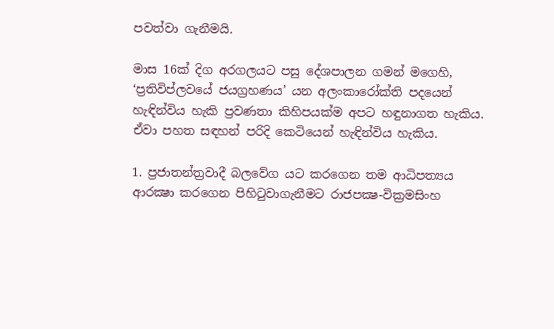පවත්වා ගැනීමයි.

මාස 16ක් දිග අරගලයට පසු දේශපාලන ගමන් මගෙහි, ‘ප්‍රතිවිප්ලවයේ ජයග්‍රහණය’ යන අලංකාරෝක්ති පදයෙන් හැඳින්විය හැකි ප්‍රවණතා කිහිපයක්ම අපට හඳුනාගත හැකිය. ඒවා පහත සඳහන් පරිදි කෙටියෙන් හැඳින්විය හැකිය.

1. ප්‍රජාතන්ත්‍රවාදී බලවේග යට කරගෙන තම ආධිපත්‍යය ආරක්‍ෂා කරගෙන පිහිටුවාගැනීමට රාජපක්‍ෂ-වික්‍රමසිංහ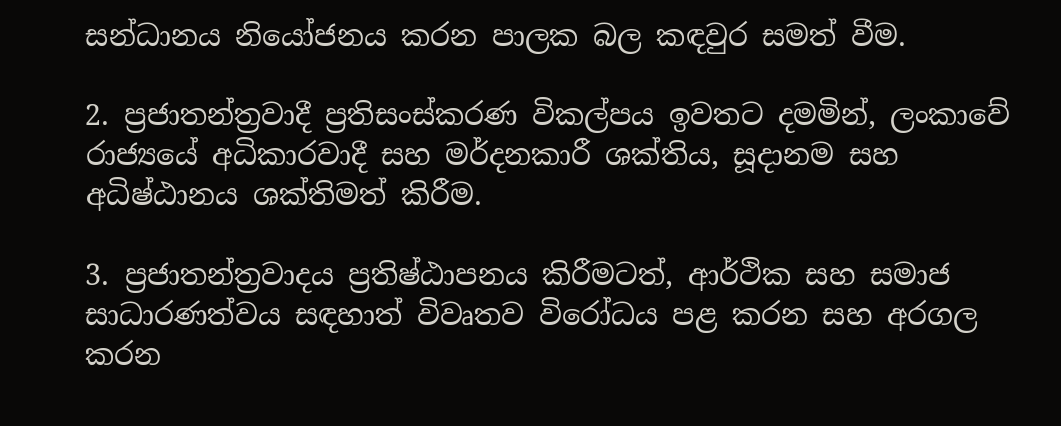සන්ධානය නියෝජනය කරන පාලක බල කඳවුර සමත් වීම.

2. ප්‍රජාතන්ත්‍රවාදී ප්‍රතිසංස්කරණ විකල්පය ඉවතට දමමින්, ලංකාවේ රාජ්‍යයේ අධිකාරවාදී සහ මර්දනකාරී ශක්තිය, සූදානම සහ අධිෂ්ඨානය ශක්තිමත් කිරීම.

3. ප්‍රජාතන්ත්‍රවාදය ප්‍රතිෂ්ඨාපනය කිරීමටත්, ආර්ථික සහ සමාජ සාධාරණත්වය සඳහාත් විවෘතව විරෝධය පළ කරන සහ අරගල කරන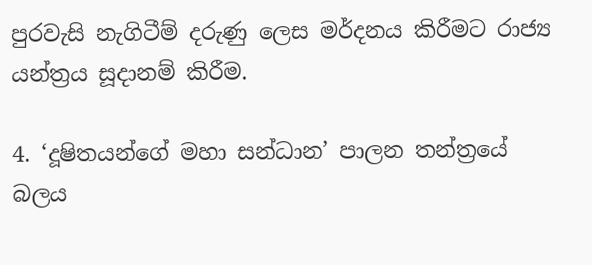පුරවැසි නැගිටීම් දරුණු ලෙස මර්දනය කිරීමට රාජ්‍ය යන්ත්‍රය සූදානම් කිරීම.

4. ‘දූෂිතයන්ගේ මහා සන්ධාන’ පාලන තන්ත්‍රයේ බලය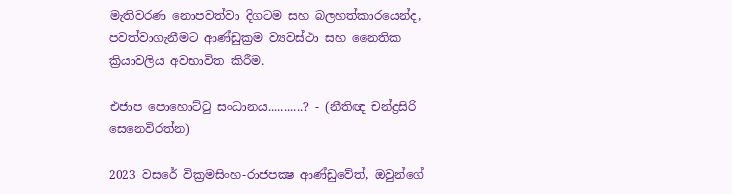මැතිවරණ නොපවත්වා දිගටම සහ බලහත්කාරයෙන්ද, පවත්වාගැනීමට ආණ්ඩුක්‍රම ව්‍යවස්ථා සහ නෛතික ක්‍රියාවලිය අවභාවිත කිරීම.

එජාප පොහොට්ටු සංධානය...........? - (නීතිඥ චන්ද්‍රසිරි සෙනෙවිරත්න)

2023 වසරේ වික්‍රමසිංහ-රාජපක්‍ෂ ආණ්ඩුවේත්, ඔවුන්ගේ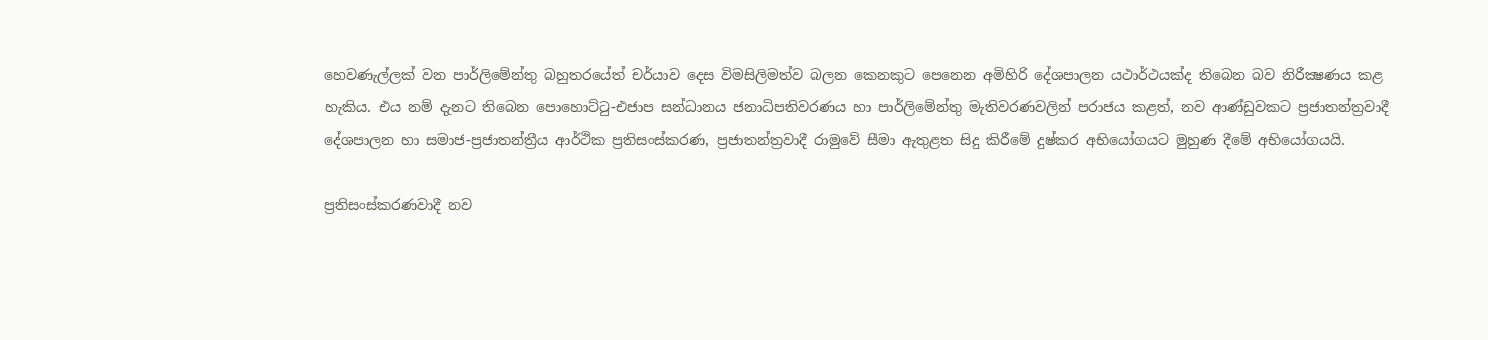හෙවණැල්ලක් වන පාර්ලිමේන්තු බහුතරයේත් චර්යාව දෙස විමසිලිමත්ව බලන කෙනකුට පෙනෙන අමිහිරි දේශපාලන යථාර්ථයක්ද තිබෙන බව නිරීක්‍ෂණය කළ හැකිය. එය නම් දැනට තිබෙන පොහොට්ටු-එජාප සන්ධානය ජනාධිපතිවරණය හා පාර්ලිමේන්තු මැතිවරණවලින් පරාජය කළත්, නව ආණ්ඩුවකට ප්‍රජාතන්ත්‍රවාදී දේශපාලන හා සමාජ-ප්‍රජාතන්ත්‍රීය ආර්ථික ප්‍රතිසංස්කරණ, ප්‍රජාතන්ත්‍රවාදී රාමුවේ සීමා ඇතුළත සිදු කිරීමේ දුෂ්කර අභියෝගයට මුහුණ දීමේ අභියෝගයයි.

ප්‍රතිසංස්කරණවාදී නව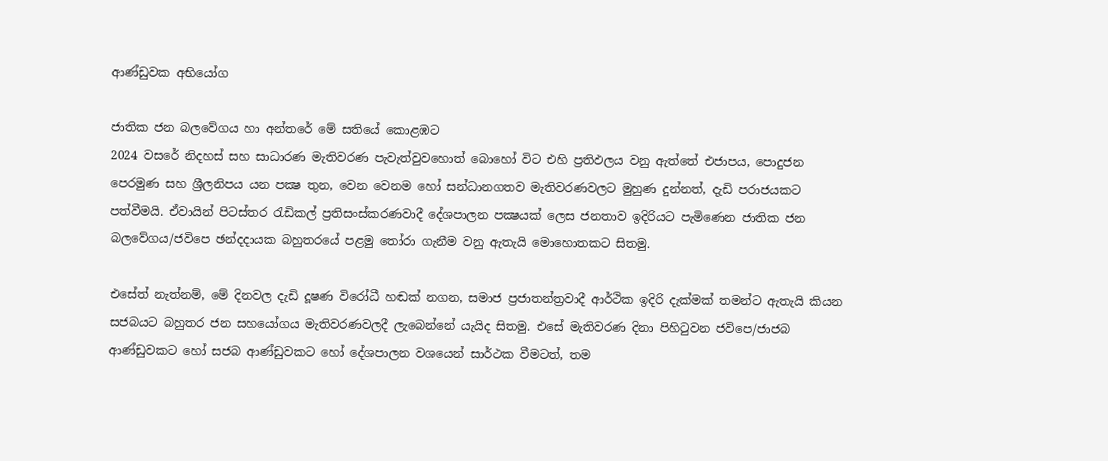ආණ්ඩුවක අභියෝග

ජාතික ජන බලවේගය හා අන්තරේ මේ සතියේ කොළඹට
2024 වසරේ නිදහස් සහ සාධාරණ මැතිවරණ පැවැත්වුවහොත් බොහෝ විට එහි ප්‍රතිඵලය වනු ඇත්තේ එජාපය, පොදුජන පෙරමුණ සහ ශ්‍රීලනිපය යන පක්‍ෂ තුන, වෙන වෙනම හෝ සන්ධානගතව මැතිවරණවලට මුහුණ දුන්නත්, දැඩි පරාජයකට පත්වීමයි. ඒවායින් පිටස්තර රැඩිකල් ප්‍රතිසංස්කරණවාදී දේශපාලන පක්‍ෂයක් ලෙස ජනතාව ඉදිරියට පැමිණෙන ජාතික ජන බලවේගය/ජවිපෙ ඡන්දදායක බහුතරයේ පළමු තෝරා ගැනීම වනු ඇතැයි මොහොතකට සිතමු.

එසේත් නැත්නම්, මේ දිනවල දැඩි දූෂණ විරෝධී හඬක් නගන, සමාජ ප්‍රජාතන්ත්‍රවාදී ආර්ථික ඉදිරි දැක්මක් තමන්ට ඇතැයි කියන සජබයට බහුතර ජන සහයෝගය මැතිවරණවලදී ලැබෙන්නේ යැයිද සිතමු. එසේ මැතිවරණ දිනා පිහිටුවන ජවිපෙ/ජාජබ ආණ්ඩුවකට හෝ සජබ ආණ්ඩුවකට හෝ දේශපාලන වශයෙන් සාර්ථක වීමටත්, තම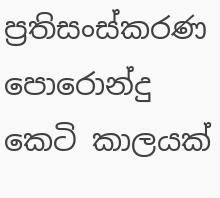ප්‍රතිසංස්කරණ පොරොන්දු කෙටි කාලයක්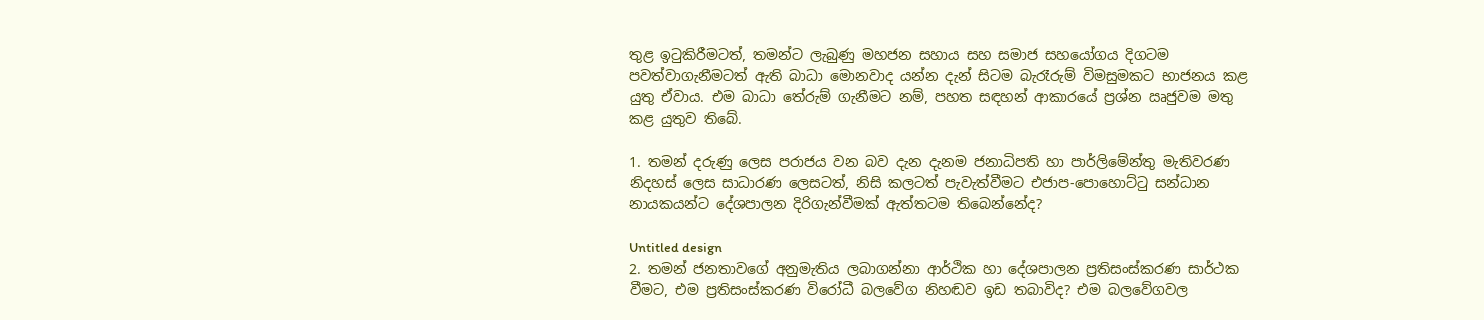තුළ ඉටුකිරීමටත්, තමන්ට ලැබුණු මහජන සහාය සහ සමාජ සහයෝගය දිගටම පවත්වාගැනීමටත් ඇති බාධා මොනවාද යන්න දැන් සිටම බැරෑරුම් විමසුමකට භාජනය කළ යුතු ඒවාය. එම බාධා තේරුම් ගැනීමට නම්, පහත සඳහන් ආකාරයේ ප්‍රශ්න ඍජුවම මතු කළ යුතුව තිබේ.

1. තමන් දරුණු ලෙස පරාජය වන බව දැන දැනම ජනාධිපති හා පාර්ලිමේන්තු මැතිවරණ නිදහස් ලෙස සාධාරණ ලෙසටත්, නිසි කලටත් පැවැත්වීමට එජාප-පොහොට්ටු සන්ධාන නායකයන්ට දේශපාලන දිරිගැන්වීමක් ඇත්තටම තිබෙන්නේද?

Untitled design
2. තමන් ජනතාවගේ අනුමැතිය ලබාගන්නා ආර්ථික හා දේශපාලන ප්‍රතිසංස්කරණ සාර්ථක වීමට, එම ප්‍රතිසංස්කරණ විරෝධී බලවේග නිහඬව ඉඩ තබාවිද? එම බලවේගවල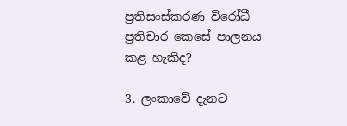ප්‍රතිසංස්කරණ විරෝධී ප්‍රතිචාර කෙසේ පාලනය කළ හැකිද?

3. ලංකාවේ දැනට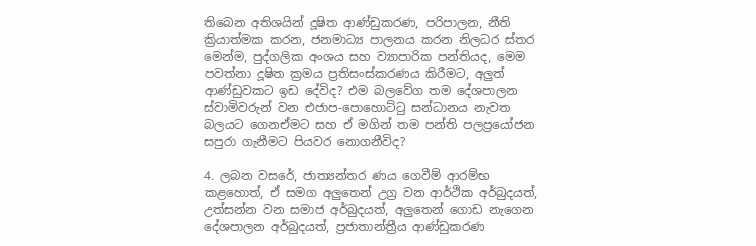තිබෙන අතිශයින් දූෂිත ආණ්ඩුකරණ, පරිපාලන, නීති ක්‍රියාත්මක කරන, ජනමාධ්‍ය පාලනය කරන නිලධර ස්තර මෙන්ම, පුද්ගලික අංශය සහ ව්‍යාපාරික පන්තියද, මෙම පවත්නා දූෂිත ක්‍රමය ප්‍රතිසංස්කරණය කිරීමට, අලුත් ආණ්ඩුවකට ඉඩ දේවිද? එම බලවේග තම දේශපාලන ස්වාමිවරුන් වන එජාප-පොහොට්ටු සන්ධානය නැවත බලයට ගෙනඒමට සහ ඒ මගින් තම පන්ති පලප්‍රයෝජන සපුරා ගැනීමට පියවර නොගනීවිද?

4. ලබන වසරේ, ජාත්‍යන්තර ණය ගෙවීම් ආරම්භ කළහොත්, ඒ සමග අලුතෙන් උග්‍ර වන ආර්ථික අර්බුදයත්, උත්සන්න වන සමාජ අර්බුදයත්, අලුතෙන් ගොඩ නැගෙන දේශපාලන අර්බුදයත්, ප්‍රජාතාන්ත්‍රීය ආණ්ඩුකරණ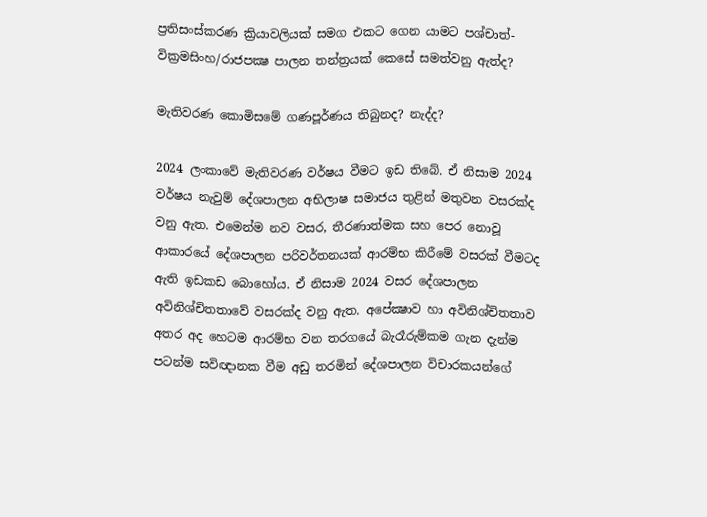ප්‍රතිසංස්කරණ ක්‍රියාවලියක් සමග එකට ගෙන යාමට පශ්චාත්-වික්‍රමසිංහ/රාජපක්‍ෂ පාලන තන්ත්‍රයක් කෙසේ සමත්වනු ඇත්ද?

මැතිවරණ කොමිසමේ ගණපූර්ණය තිබුනද? නැද්ද?

2024 ලංකාවේ මැතිවරණ වර්ෂය වීමට ඉඩ තිබේ. ඒ නිසාම 2024 වර්ෂය නැවුම් දේශපාලන අභිලාෂ සමාජය තුළින් මතුවන වසරක්ද වනු ඇත. එමෙන්ම නව වසර, තීරණාත්මක සහ පෙර නොවූ ආකාරයේ දේශපාලන පරිවර්තනයක් ආරම්භ කිරීමේ වසරක් වීමටද ඇති ඉඩකඩ බොහෝය. ඒ නිසාම 2024 වසර දේශපාලන අවිනිශ්චිතතාවේ වසරක්ද වනු ඇත. අපේක්‍ෂාව හා අවිනිශ්චිතතාව අතර අද හෙටම ආරම්භ වන තරගයේ බැරෑරුම්කම ගැන දැන්ම පටන්ම සවිඥානක වීම අඩු තරමින් දේශපාලන විචාරකයන්ගේ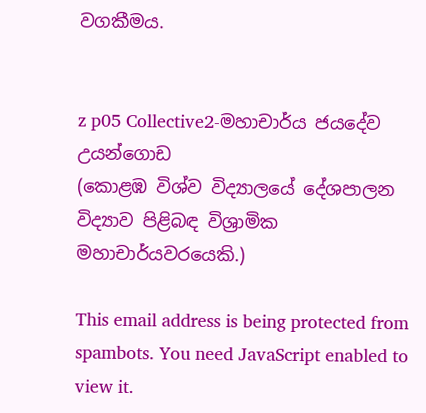වගකීමය.


z p05 Collective2-මහාචාර්ය ජයදේව උයන්ගොඩ
(කොළඹ විශ්ව විද්‍යාලයේ දේශපාලන විද්‍යාව පිළිබඳ විශ්‍රාමික මහාචාර්යවරයෙකි.)

This email address is being protected from spambots. You need JavaScript enabled to view it.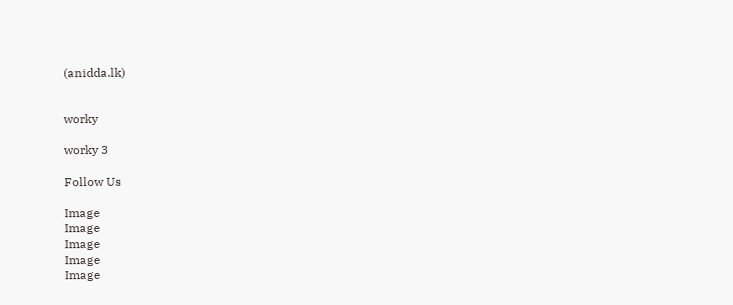(anidda.lk)


worky

worky 3

Follow Us

Image
Image
Image
Image
Image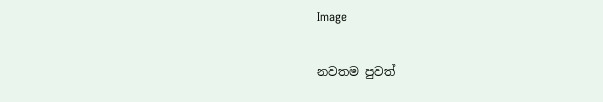Image

නවතම පුවත්